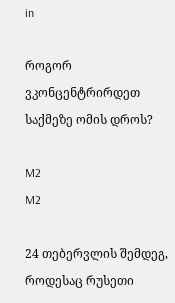in

როგორ ვკონცენტრირდეთ საქმეზე ომის დროს?

M2
M2

24 თებერვლის შემდეგ, როდესაც რუსეთი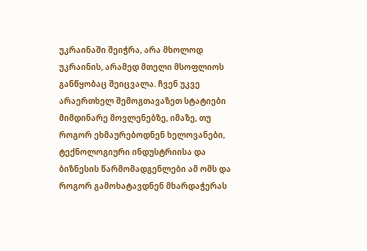უკრაინაში შეიჭრა, არა მხოლოდ უკრაინის, არამედ მთელი მსოფლიოს განწყობაც შეიცვალა. ჩვენ უკვე არაერთხელ შემოგთავაზეთ სტატიები მიმდინარე მოვლენებზე, იმაზე, თუ როგორ ეხმაურებოდნენ ხელოვანები, ტექნოლოგიური ინდუსტრიისა და ბიზნესის წარმომადგენლები ამ ომს და როგორ გამოხატავდნენ მხარდაჭერას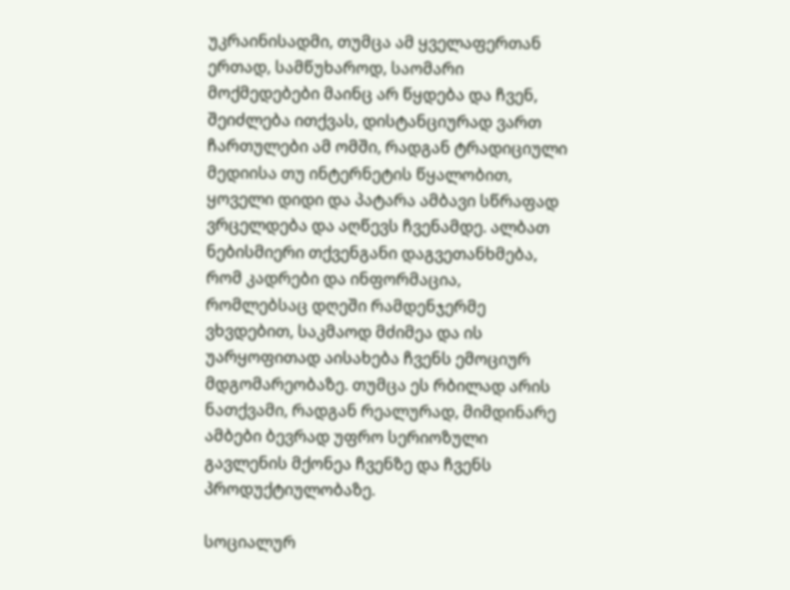უკრაინისადმი, თუმცა ამ ყველაფერთან ერთად, სამწუხაროდ, საომარი მოქმედებები მაინც არ წყდება და ჩვენ, შეიძლება ითქვას, დისტანციურად ვართ ჩართულები ამ ომში, რადგან ტრადიციული მედიისა თუ ინტერნეტის წყალობით, ყოველი დიდი და პატარა ამბავი სწრაფად ვრცელდება და აღწევს ჩვენამდე. ალბათ ნებისმიერი თქვენგანი დაგვეთანხმება, რომ კადრები და ინფორმაცია, რომლებსაც დღეში რამდენჯერმე ვხვდებით, საკმაოდ მძიმეა და ის უარყოფითად აისახება ჩვენს ემოციურ მდგომარეობაზე. თუმცა ეს რბილად არის ნათქვამი, რადგან რეალურად, მიმდინარე ამბები ბევრად უფრო სერიოზული გავლენის მქონეა ჩვენზე და ჩვენს პროდუქტიულობაზე.

სოციალურ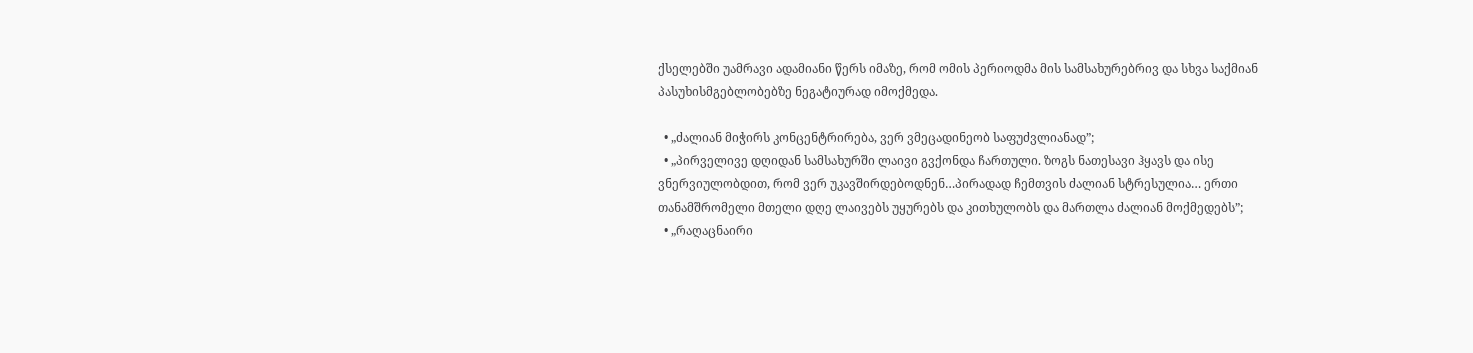ქსელებში უამრავი ადამიანი წერს იმაზე, რომ ომის პერიოდმა მის სამსახურებრივ და სხვა საქმიან პასუხისმგებლობებზე ნეგატიურად იმოქმედა.

  • „ძალიან მიჭირს კონცენტრირება, ვერ ვმეცადინეობ საფუძვლიანად”;
  • „პირველივე დღიდან სამსახურში ლაივი გვქონდა ჩართული. ზოგს ნათესავი ჰყავს და ისე ვნერვიულობდით, რომ ვერ უკავშირდებოდნენ…პირადად ჩემთვის ძალიან სტრესულია… ერთი თანამშრომელი მთელი დღე ლაივებს უყურებს და კითხულობს და მართლა ძალიან მოქმედებს”;
  • „რაღაცნაირი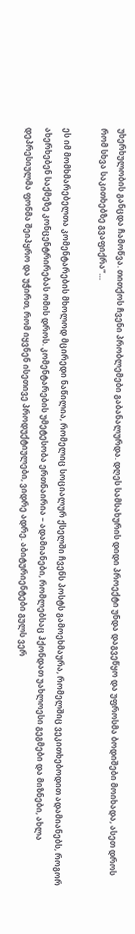უხერხულობის განცდა ჩამოწვა. თითქოს ჩვენი პრობლემები გაბანალურდა. დღეს სამსახურის დიდი პროექტი უნდა დაგვეწყო და უფროსმა ბოდიშები მოიხადა, ასეთ დროს რომ სხვა საკითხებზე გვაფიქრა”…

ეს იმ მომხმარებელთა კომენტარების მხოლოდ მცირედი ნაწილია, რომელიც სოციალურ ქსელში ჩვენს პოსტს გამოეხმაურა, რომელშიც ვეკითხებოდით ადამიანებს, როგორ ახერხებენ საქმეზე კონცენტრირებას ომის დროს. კომენტარების უმეტესობა ერთნაირია – ადამიანები, რომლებსაც ჰქონდათ უახლოესი გეგმები და მიზნები, ახლა დეპრესიულმა ფონმა შეიპყრო და უჭირთ, რომ იყვნენ ისეთივე პროდუქტიულები, ვიდრე ადრე. აბიტურიენტები გულს ვერ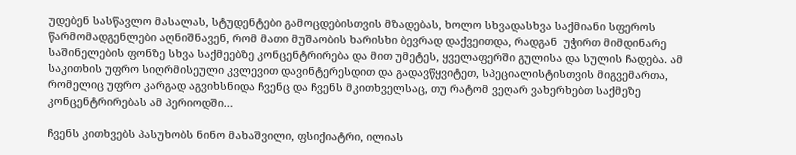უდებენ სასწავლო მასალას, სტუდენტები გამოცდებისთვის მზადებას, ხოლო სხვადასხვა საქმიანი სფეროს წარმომადგენლები აღნიშნავენ, რომ მათი მუშაობის ხარისხი ბევრად დაქვეითდა, რადგან  უჭირთ მიმდინარე საშინელების ფონზე სხვა საქმეებზე კონცენტრირება და მით უმეტეს, ყველაფერში გულისა და სულის ჩადება. ამ საკითხის უფრო სიღრმისეული კვლევით დავინტერესდით და გადავწყვიტეთ, სპეციალისტისთვის მიგვემართა, რომელიც უფრო კარგად აგვიხსნიდა ჩვენც და ჩვენს მკითხველსაც, თუ რატომ ვეღარ ვახერხებთ საქმეზე კონცენტრირებას ამ პერიოდში…

ჩვენს კითხვებს პასუხობს ნინო მახაშვილი, ფსიქიატრი, ილიას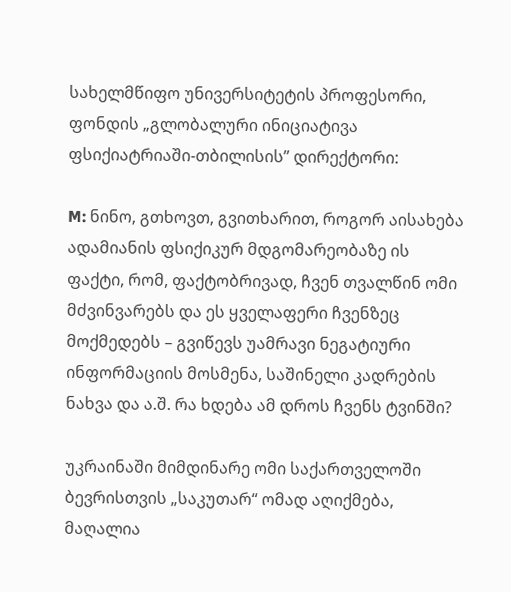სახელმწიფო უნივერსიტეტის პროფესორი, ფონდის „გლობალური ინიციატივა ფსიქიატრიაში-თბილისის” დირექტორი:

M: ნინო, გთხოვთ, გვითხარით, როგორ აისახება ადამიანის ფსიქიკურ მდგომარეობაზე ის ფაქტი, რომ, ფაქტობრივად, ჩვენ თვალწინ ომი მძვინვარებს და ეს ყველაფერი ჩვენზეც მოქმედებს – გვიწევს უამრავი ნეგატიური ინფორმაციის მოსმენა, საშინელი კადრების ნახვა და ა.შ. რა ხდება ამ დროს ჩვენს ტვინში?

უკრაინაში მიმდინარე ომი საქართველოში ბევრისთვის „საკუთარ“ ომად აღიქმება, მაღალია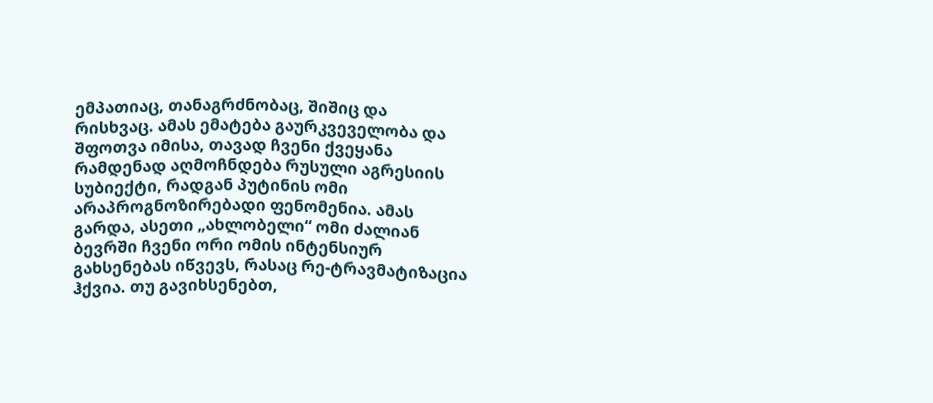ემპათიაც, თანაგრძნობაც, შიშიც და რისხვაც. ამას ემატება გაურკვეველობა და შფოთვა იმისა, თავად ჩვენი ქვეყანა რამდენად აღმოჩნდება რუსული აგრესიის სუბიექტი, რადგან პუტინის ომი არაპროგნოზირებადი ფენომენია. ამას გარდა, ასეთი „ახლობელი“ ომი ძალიან ბევრში ჩვენი ორი ომის ინტენსიურ გახსენებას იწვევს, რასაც რე-ტრავმატიზაცია ჰქვია. თუ გავიხსენებთ,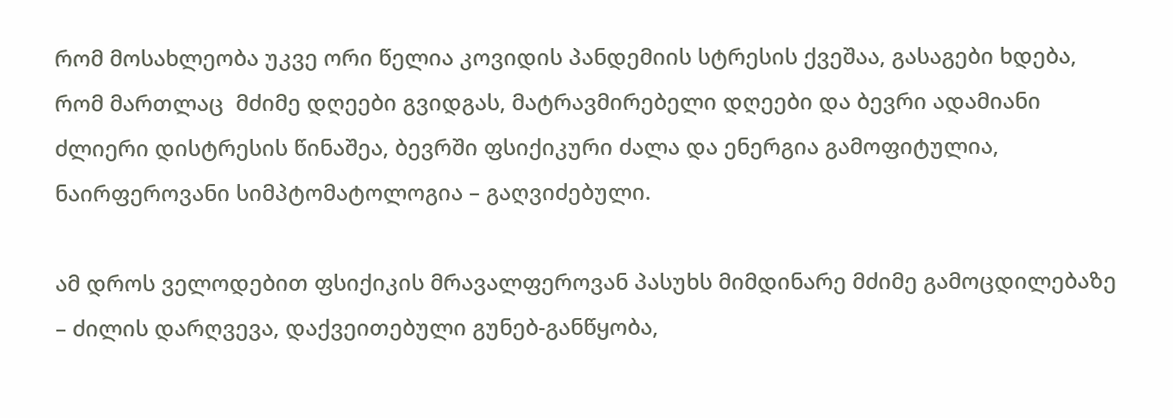რომ მოსახლეობა უკვე ორი წელია კოვიდის პანდემიის სტრესის ქვეშაა, გასაგები ხდება, რომ მართლაც  მძიმე დღეები გვიდგას, მატრავმირებელი დღეები და ბევრი ადამიანი ძლიერი დისტრესის წინაშეა, ბევრში ფსიქიკური ძალა და ენერგია გამოფიტულია, ნაირფეროვანი სიმპტომატოლოგია – გაღვიძებული.

ამ დროს ველოდებით ფსიქიკის მრავალფეროვან პასუხს მიმდინარე მძიმე გამოცდილებაზე – ძილის დარღვევა, დაქვეითებული გუნებ-განწყობა,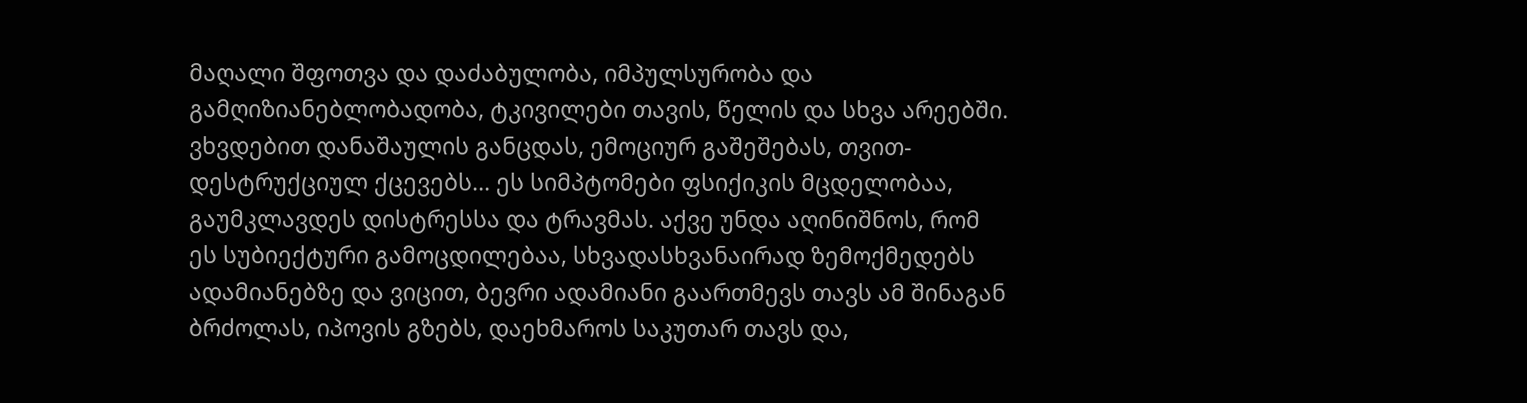მაღალი შფოთვა და დაძაბულობა, იმპულსურობა და გამღიზიანებლობადობა, ტკივილები თავის, წელის და სხვა არეებში. ვხვდებით დანაშაულის განცდას, ემოციურ გაშეშებას, თვით-დესტრუქციულ ქცევებს… ეს სიმპტომები ფსიქიკის მცდელობაა, გაუმკლავდეს დისტრესსა და ტრავმას. აქვე უნდა აღინიშნოს, რომ  ეს სუბიექტური გამოცდილებაა, სხვადასხვანაირად ზემოქმედებს ადამიანებზე და ვიცით, ბევრი ადამიანი გაართმევს თავს ამ შინაგან ბრძოლას, იპოვის გზებს, დაეხმაროს საკუთარ თავს და,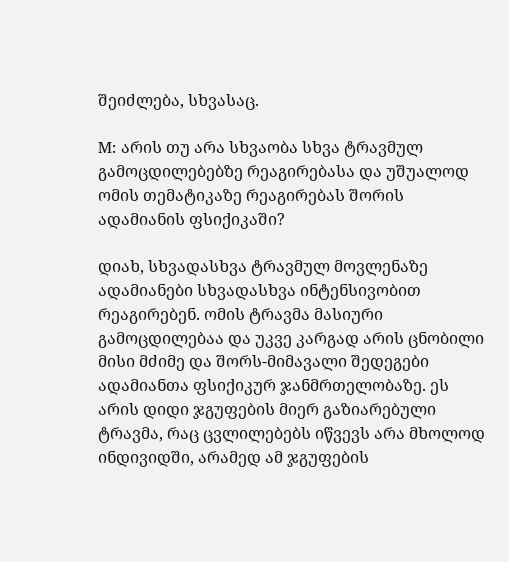შეიძლება, სხვასაც.

M: არის თუ არა სხვაობა სხვა ტრავმულ გამოცდილებებზე რეაგირებასა და უშუალოდ ომის თემატიკაზე რეაგირებას შორის ადამიანის ფსიქიკაში?

დიახ, სხვადასხვა ტრავმულ მოვლენაზე ადამიანები სხვადასხვა ინტენსივობით რეაგირებენ. ომის ტრავმა მასიური გამოცდილებაა და უკვე კარგად არის ცნობილი მისი მძიმე და შორს-მიმავალი შედეგები ადამიანთა ფსიქიკურ ჯანმრთელობაზე. ეს არის დიდი ჯგუფების მიერ გაზიარებული ტრავმა, რაც ცვლილებებს იწვევს არა მხოლოდ ინდივიდში, არამედ ამ ჯგუფების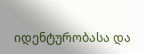იდენტურობასა და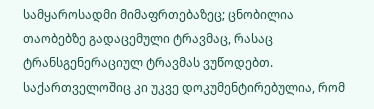სამყაროსადმი მიმაფრთებაზეც; ცნობილია თაობებზე გადაცემული ტრავმაც, რასაც ტრანსგენერაციულ ტრავმას ვუწოდებთ. საქართველოშიც კი უკვე დოკუმენტირებულია, რომ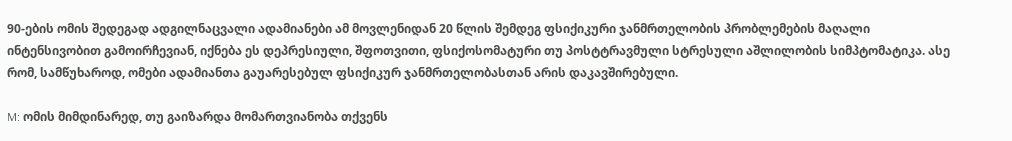90-ების ომის შედეგად ადგილნაცვალი ადამიანები ამ მოვლენიდან 20 წლის შემდეგ ფსიქიკური ჯანმრთელობის პრობლემების მაღალი ინტენსივობით გამოირჩევიან, იქნება ეს დეპრესიული, შფოთვითი, ფსიქოსომატური თუ პოსტტრავმული სტრესული აშლილობის სიმპტომატიკა. ასე რომ, სამწუხაროდ, ომები ადამიანთა გაუარესებულ ფსიქიკურ ჯანმრთელობასთან არის დაკავშირებული.

M: ომის მიმდინარედ, თუ გაიზარდა მომართვიანობა თქვენს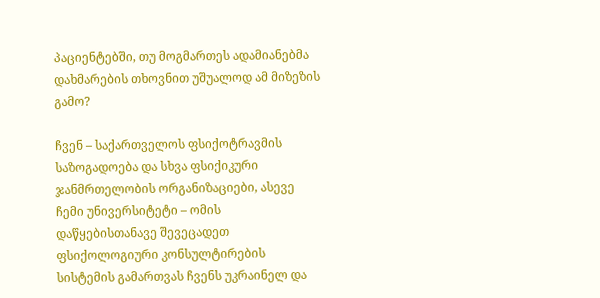პაციენტებში, თუ მოგმართეს ადამიანებმა დახმარების თხოვნით უშუალოდ ამ მიზეზის გამო?

ჩვენ – საქართველოს ფსიქოტრავმის საზოგადოება და სხვა ფსიქიკური ჯანმრთელობის ორგანიზაციები, ასევე ჩემი უნივერსიტეტი – ომის დაწყებისთანავე შევეცადეთ ფსიქოლოგიური კონსულტირების სისტემის გამართვას ჩვენს უკრაინელ და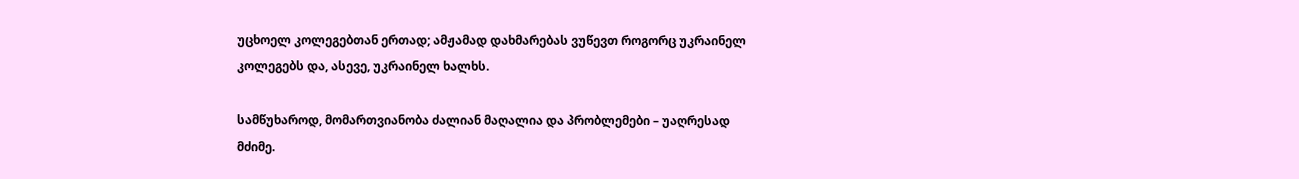უცხოელ კოლეგებთან ერთად; ამჟამად დახმარებას ვუწევთ როგორც უკრაინელ კოლეგებს და, ასევე, უკრაინელ ხალხს.

სამწუხაროდ, მომართვიანობა ძალიან მაღალია და პრობლემები – უაღრესად მძიმე.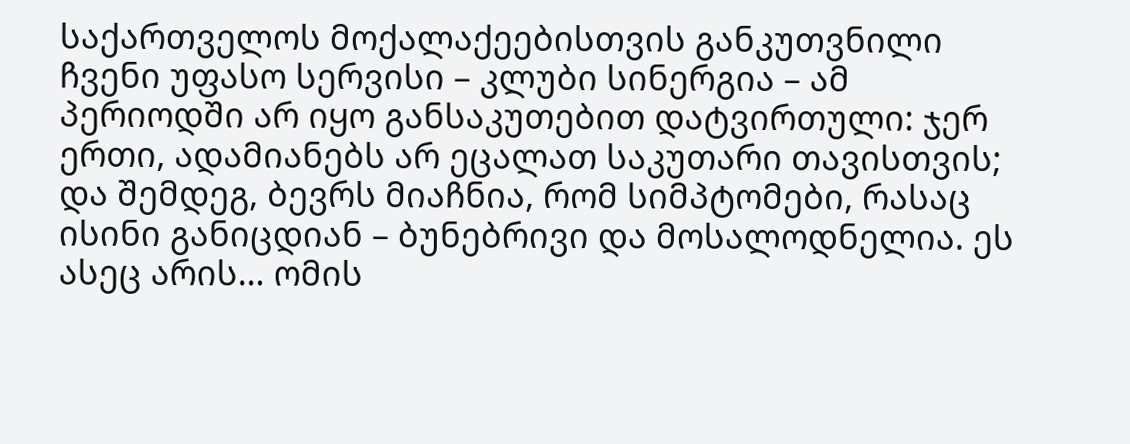საქართველოს მოქალაქეებისთვის განკუთვნილი ჩვენი უფასო სერვისი – კლუბი სინერგია – ამ პერიოდში არ იყო განსაკუთებით დატვირთული: ჯერ ერთი, ადამიანებს არ ეცალათ საკუთარი თავისთვის; და შემდეგ, ბევრს მიაჩნია, რომ სიმპტომები, რასაც ისინი განიცდიან – ბუნებრივი და მოსალოდნელია. ეს ასეც არის… ომის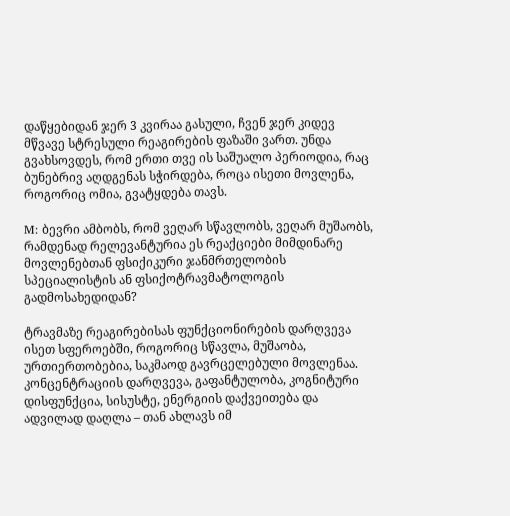დაწყებიდან ჯერ 3 კვირაა გასული, ჩვენ ჯერ კიდევ მწვავე სტრესული რეაგირების ფაზაში ვართ. უნდა გვახსოვდეს, რომ ერთი თვე ის საშუალო პერიოდია, რაც ბუნებრივ აღდგენას სჭირდება, როცა ისეთი მოვლენა, როგორიც ომია, გვატყდება თავს.

M: ბევრი ამბობს, რომ ვეღარ სწავლობს, ვეღარ მუშაობს, რამდენად რელევანტურია ეს რეაქციები მიმდინარე მოვლენებთან ფსიქიკური ჯანმრთელობის სპეციალისტის ან ფსიქოტრავმატოლოგის გადმოსახედიდან?

ტრავმაზე რეაგირებისას ფუნქციონირების დარღვევა ისეთ სფეროებში, როგორიც სწავლა, მუშაობა, ურთიერთობებია, საკმაოდ გავრცელებული მოვლენაა. კონცენტრაციის დარღვევა, გაფანტულობა, კოგნიტური დისფუნქცია, სისუსტე, ენერგიის დაქვეითება და ადვილად დაღლა – თან ახლავს იმ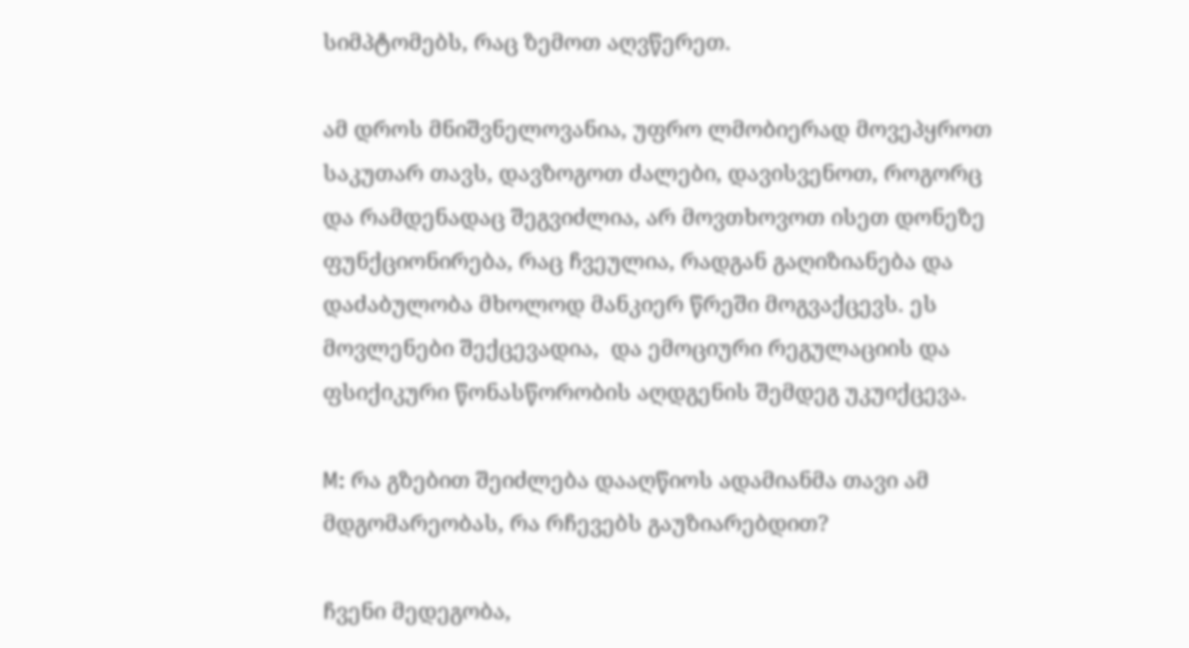სიმპტომებს, რაც ზემოთ აღვწერეთ.

ამ დროს მნიშვნელოვანია, უფრო ლმობიერად მოვეპყროთ საკუთარ თავს, დავზოგოთ ძალები, დავისვენოთ, როგორც და რამდენადაც შეგვიძლია, არ მოვთხოვოთ ისეთ დონეზე ფუნქციონირება, რაც ჩვეულია, რადგან გაღიზიანება და დაძაბულობა მხოლოდ მანკიერ წრეში მოგვაქცევს. ეს მოვლენები შექცევადია,  და ემოციური რეგულაციის და ფსიქიკური წონასწორობის აღდგენის შემდეგ უკუიქცევა.

M: რა გზებით შეიძლება დააღწიოს ადამიანმა თავი ამ მდგომარეობას, რა რჩევებს გაუზიარებდით?

ჩვენი მედეგობა,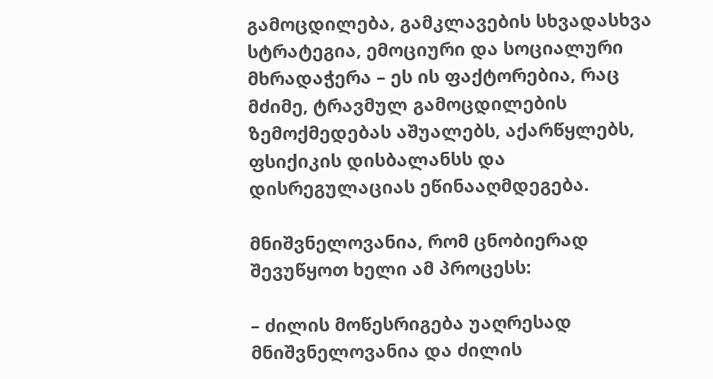გამოცდილება, გამკლავების სხვადასხვა სტრატეგია, ემოციური და სოციალური მხრადაჭერა – ეს ის ფაქტორებია, რაც მძიმე, ტრავმულ გამოცდილების ზემოქმედებას აშუალებს, აქარწყლებს, ფსიქიკის დისბალანსს და დისრეგულაციას ეწინააღმდეგება.

მნიშვნელოვანია, რომ ცნობიერად შევუწყოთ ხელი ამ პროცესს:

– ძილის მოწესრიგება უაღრესად მნიშვნელოვანია და ძილის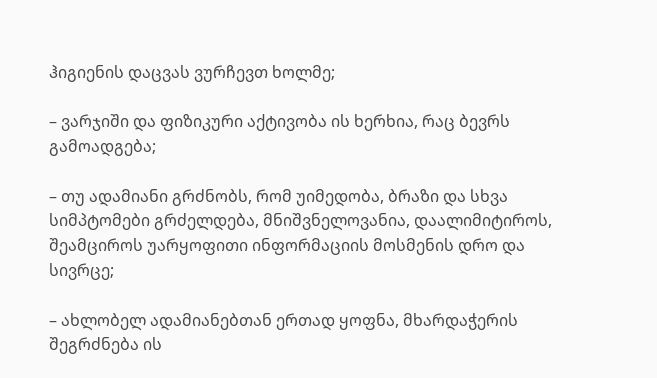ჰიგიენის დაცვას ვურჩევთ ხოლმე;

– ვარჯიში და ფიზიკური აქტივობა ის ხერხია, რაც ბევრს გამოადგება;

– თუ ადამიანი გრძნობს, რომ უიმედობა, ბრაზი და სხვა სიმპტომები გრძელდება, მნიშვნელოვანია, დაალიმიტიროს, შეამციროს უარყოფითი ინფორმაციის მოსმენის დრო და სივრცე;

– ახლობელ ადამიანებთან ერთად ყოფნა, მხარდაჭერის შეგრძნება ის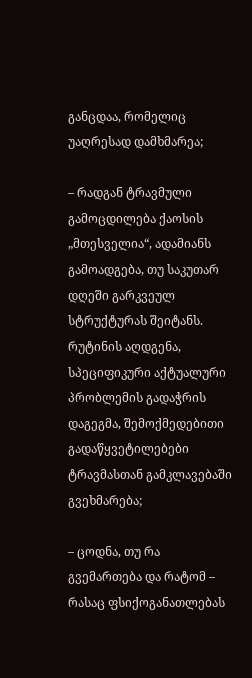განცდაა, რომელიც უაღრესად დამხმარეა;

– რადგან ტრავმული გამოცდილება ქაოსის „მთესველია“, ადამიანს გამოადგება, თუ საკუთარ დღეში გარკვეულ სტრუქტურას შეიტანს.  რუტინის აღდგენა, სპეციფიკური აქტუალური პრობლემის გადაჭრის დაგეგმა, შემოქმედებითი გადაწყვეტილებები ტრავმასთან გამკლავებაში გვეხმარება;

– ცოდნა, თუ რა გვემართება და რატომ – რასაც ფსიქოგანათლებას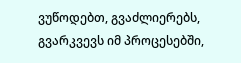ვუწოდებთ, გვაძლიერებს, გვარკვევს იმ პროცესებში,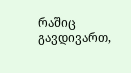რაშიც გავდივართ,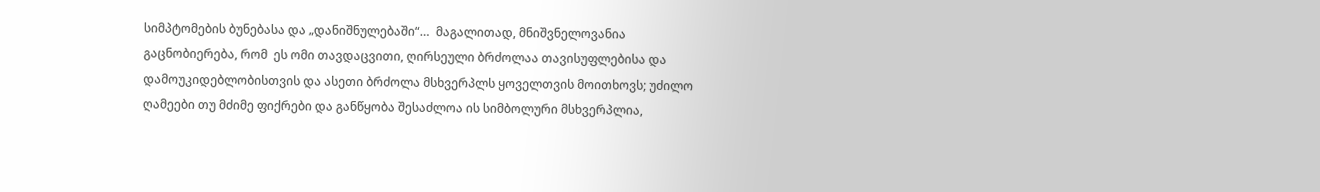სიმპტომების ბუნებასა და „დანიშნულებაში“…  მაგალითად, მნიშვნელოვანია გაცნობიერება, რომ  ეს ომი თავდაცვითი, ღირსეული ბრძოლაა თავისუფლებისა და დამოუკიდებლობისთვის და ასეთი ბრძოლა მსხვერპლს ყოველთვის მოითხოვს; უძილო ღამეები თუ მძიმე ფიქრები და განწყობა შესაძლოა ის სიმბოლური მსხვერპლია,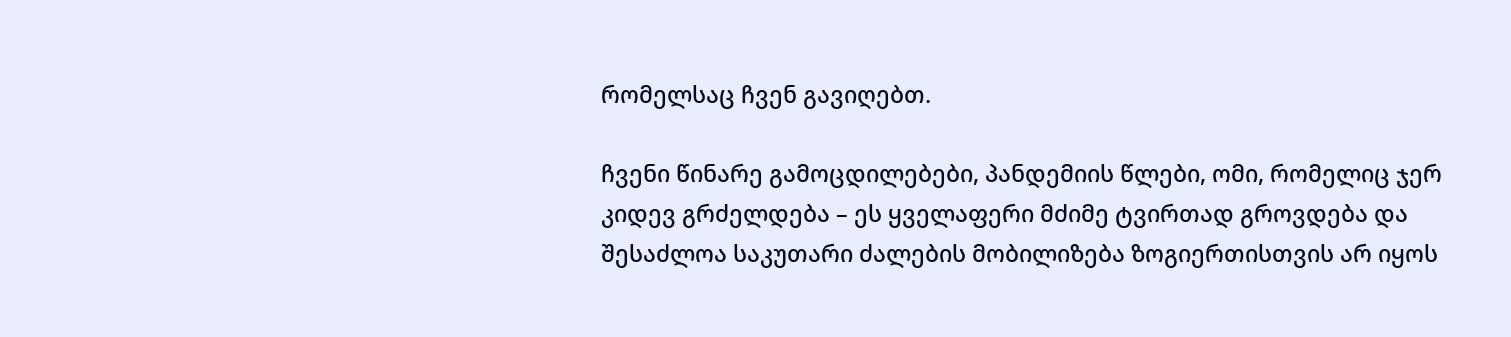რომელსაც ჩვენ გავიღებთ.

ჩვენი წინარე გამოცდილებები, პანდემიის წლები, ომი, რომელიც ჯერ კიდევ გრძელდება – ეს ყველაფერი მძიმე ტვირთად გროვდება და შესაძლოა საკუთარი ძალების მობილიზება ზოგიერთისთვის არ იყოს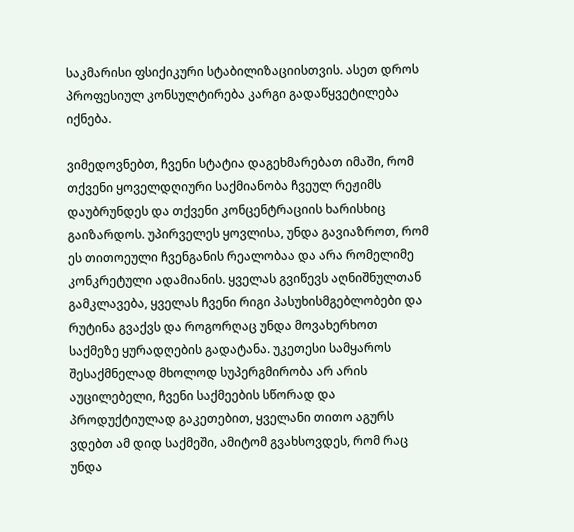საკმარისი ფსიქიკური სტაბილიზაციისთვის. ასეთ დროს პროფესიულ კონსულტირება კარგი გადაწყვეტილება იქნება.

ვიმედოვნებთ, ჩვენი სტატია დაგეხმარებათ იმაში, რომ თქვენი ყოველდღიური საქმიანობა ჩვეულ რეჟიმს დაუბრუნდეს და თქვენი კონცენტრაციის ხარისხიც გაიზარდოს. უპირველეს ყოვლისა, უნდა გავიაზროთ, რომ ეს თითოეული ჩვენგანის რეალობაა და არა რომელიმე კონკრეტული ადამიანის. ყველას გვიწევს აღნიშნულთან გამკლავება, ყველას ჩვენი რიგი პასუხისმგებლობები და რუტინა გვაქვს და როგორღაც უნდა მოვახერხოთ საქმეზე ყურადღების გადატანა. უკეთესი სამყაროს შესაქმნელად მხოლოდ სუპერგმირობა არ არის აუცილებელი, ჩვენი საქმეების სწორად და პროდუქტიულად გაკეთებით, ყველანი თითო აგურს ვდებთ ამ დიდ საქმეში, ამიტომ გვახსოვდეს, რომ რაც უნდა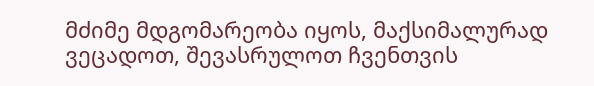მძიმე მდგომარეობა იყოს, მაქსიმალურად ვეცადოთ, შევასრულოთ ჩვენთვის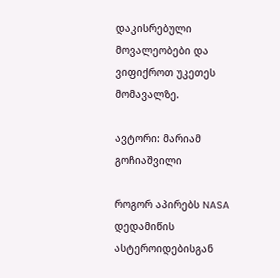დაკისრებული მოვალეობები და ვიფიქროთ უკეთეს მომავალზე.

ავტორი: მარიამ გოჩიაშვილი

როგორ აპირებს NASA დედამიწის ასტეროიდებისგან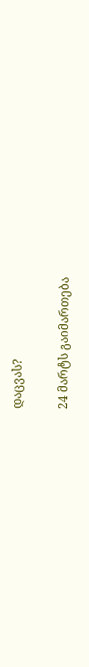დაცვას?

24 მარტს გაიმართება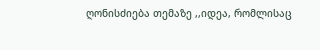ღონისძიება თემაზე ,,იდეა, რომლისაც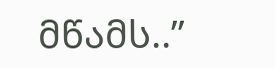მწამს..”